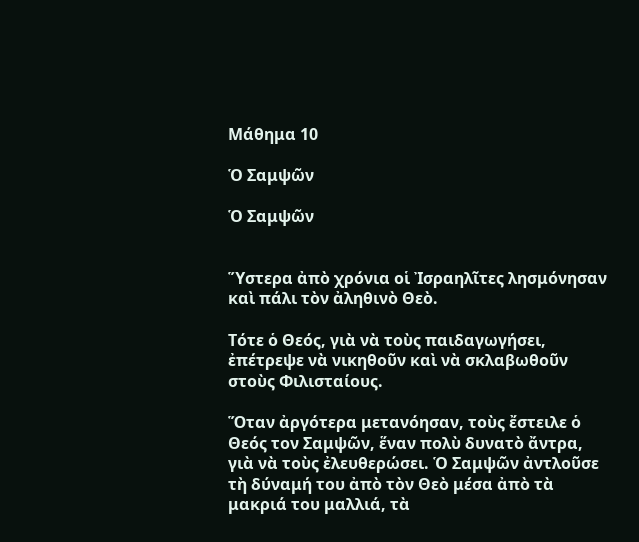Μάθημα 10

Ὁ Σαμψῶν

Ὁ Σαμψῶν


Ὕστερα ἀπὸ χρόνια οἱ Ἰσραηλῖτες λησμόνησαν καὶ πάλι τὸν ἀληθινὸ Θεὸ.

Τότε ὁ Θεός, γιὰ νὰ τοὺς παιδαγωγήσει, ἐπέτρεψε νὰ νικηθοῦν καὶ νὰ σκλαβωθοῦν στοὺς Φιλισταίους.

Ὅταν ἀργότερα μετανόησαν, τοὺς ἔστειλε ὁ Θεός τον Σαμψῶν, ἕναν πολὺ δυνατὸ ἄντρα, γιὰ νὰ τοὺς ἐλευθερώσει. Ὁ Σαμψῶν ἀντλοῦσε τὴ δύναμή του ἀπὸ τὸν Θεὸ μέσα ἀπὸ τὰ μακριά του μαλλιά, τὰ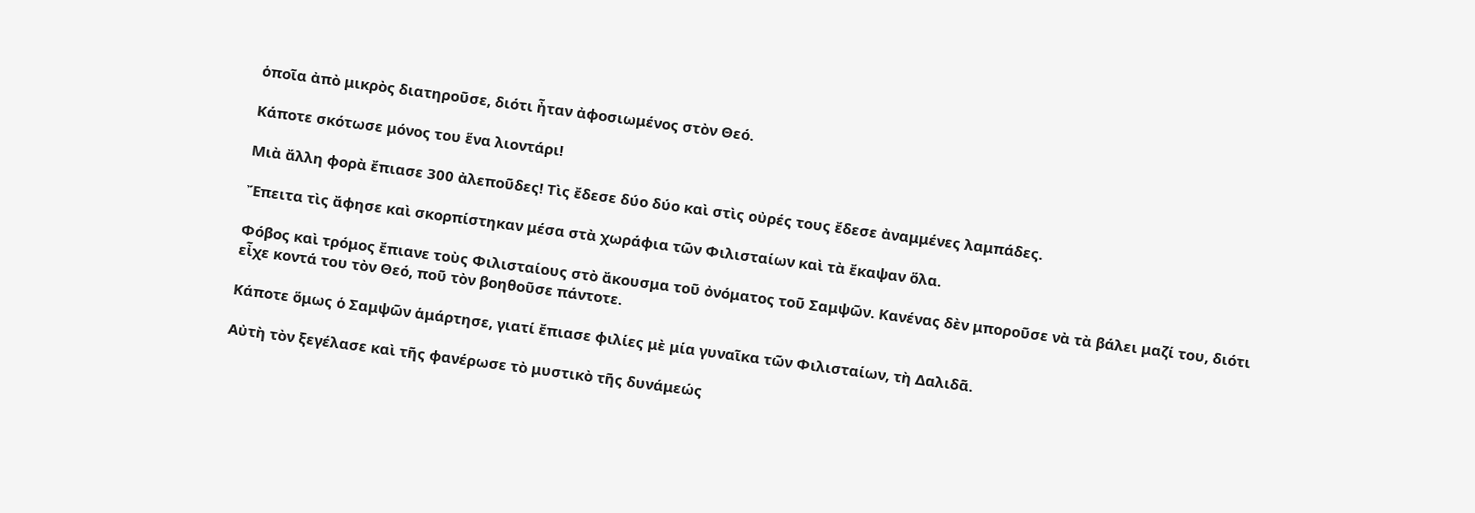ὁποῖα ἀπὸ μικρὸς διατηροῦσε, διότι ἦταν ἀφοσιωμένος στὸν Θεό.

Κάποτε σκότωσε μόνος του ἕνα λιοντάρι!

Μιὰ ἄλλη φορὰ ἔπιασε 300 ἀλεποῦδες! Τὶς ἔδεσε δύο δύο καὶ στὶς οὐρές τους ἔδεσε ἀναμμένες λαμπάδες.

Ἔπειτα τὶς ἄφησε καὶ σκορπίστηκαν μέσα στὰ χωράφια τῶν Φιλισταίων καὶ τὰ ἔκαψαν ὅλα.

Φόβος καὶ τρόμος ἔπιανε τοὺς Φιλισταίους στὸ ἄκουσμα τοῦ ὀνόματος τοῦ Σαμψῶν. Κανένας δὲν μποροῦσε νὰ τὰ βάλει μαζί του, διότι εἶχε κοντά του τὸν Θεό, ποῦ τὸν βοηθοῦσε πάντοτε.

Κάποτε ὅμως ὁ Σαμψῶν ἁμάρτησε, γιατί ἔπιασε φιλίες μὲ μία γυναῖκα τῶν Φιλισταίων, τὴ Δαλιδᾶ.

Αὐτὴ τὸν ξεγέλασε καὶ τῆς φανέρωσε τὸ μυστικὸ τῆς δυνάμεώς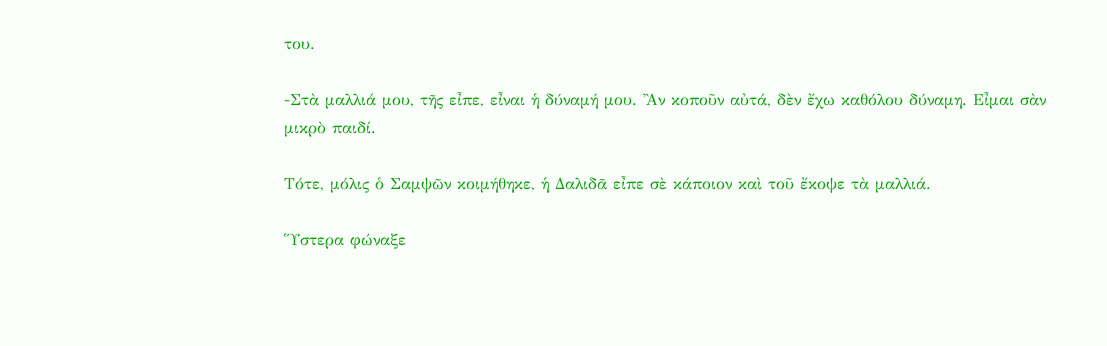του.

-Στὰ μαλλιά μου, τῆς εἶπε, εἶναι ἡ δύναμή μου. Ἂν κοποῦν αὐτά, δὲν ἔχω καθόλου δύναμη. Εἶμαι σὰν μικρὸ παιδί.

Τότε, μόλις ὁ Σαμψῶν κοιμήθηκε, ἡ Δαλιδᾶ εἶπε σὲ κάποιον καὶ τοῦ ἔκοψε τὰ μαλλιά.

Ὕστερα φώναξε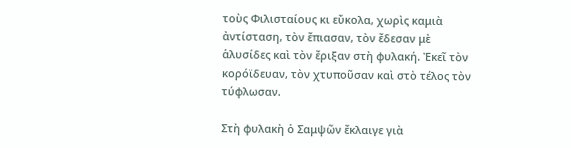τοὺς Φιλισταίους κι εὔκολα, χωρὶς καμιὰ ἀντίσταση, τὸν ἔπιασαν, τὸν ἔδεσαν μὲ ἁλυσίδες καὶ τὸν ἔριξαν στὴ φυλακή. Ἐκεῖ τὸν κορόϊδευαν, τὸν χτυποῦσαν καὶ στὸ τέλος τὸν τύφλωσαν.

Στὴ φυλακὴ ὁ Σαμψῶν ἔκλαιγε γιὰ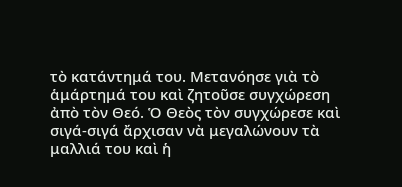τὸ κατάντημά του. Μετανόησε γιὰ τὸ ἁμάρτημά του καὶ ζητοῦσε συγχώρεση ἀπὸ τὸν Θεό. Ὁ Θεὸς τὸν συγχώρεσε καὶ σιγά-σιγά ἄρχισαν νὰ μεγαλώνουν τὰ μαλλιά του καὶ ἡ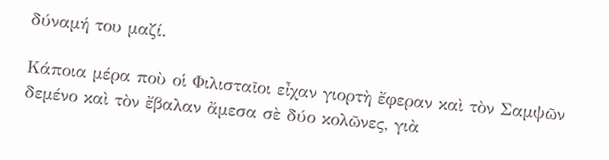δύναμή του μαζί.

Κάποια μέρα ποὺ οἱ Φιλισταῖοι εἶχαν γιορτὴ ἔφεραν καὶ τὸν Σαμψῶν δεμένο καὶ τὸν ἔβαλαν ἄμεσα σὲ δύο κολῶνες, γιὰ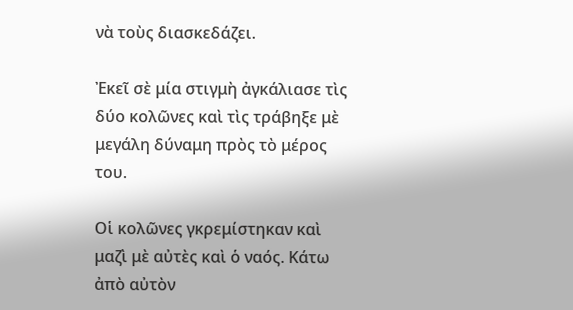νὰ τοὺς διασκεδάζει.

Ἐκεῖ σὲ μία στιγμὴ ἀγκάλιασε τὶς δύο κολῶνες καὶ τὶς τράβηξε μὲ μεγάλη δύναμη πρὸς τὸ μέρος του.

Οἱ κολῶνες γκρεμίστηκαν καὶ μαζὶ μὲ αὐτὲς καὶ ὁ ναός. Κάτω ἀπὸ αὐτὸν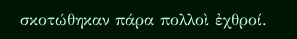σκοτώθηκαν πάρα πολλοὶ ἐχθροί.